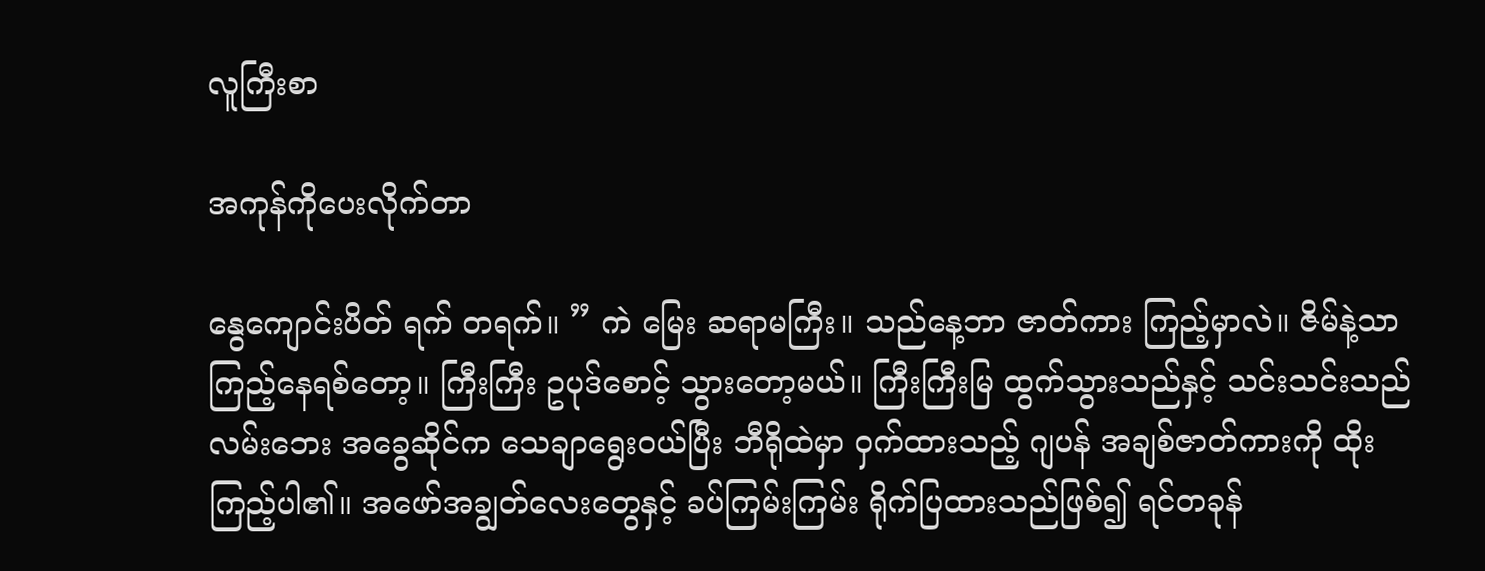လူကြီးစာ

အကုန်ကိုပေးလိုက်တာ

နွေကျောင်းပိတ် ရက် တရက်။ ” ကဲ မြေး ဆရာမကြီး။ သည်နေ့ဘာ ဇာတ်ကား ကြည့်မှာလဲ။ ဇိမ်နဲ့သာ ကြည့်နေရစ်တော့။ ကြီးကြီး ဥပုဒ်စောင့် သွားတော့မယ်။ ကြီးကြီးမြ ထွက်သွားသည်နှင့် သင်းသင်းသည် လမ်းဘေး အခွေဆိုင်က သေချာရွေးဝယ်ပြီး ဘီရိုထဲမှာ ဝှက်ထားသည့် ဂျပန် အချစ်ဇာတ်ကားကို ထိုးကြည့်ပါ၏။ အဖော်အချွတ်လေးတွေနှင့် ခပ်ကြမ်းကြမ်း ရိုက်ပြထားသည်ဖြစ်၍ ရင်တခုန်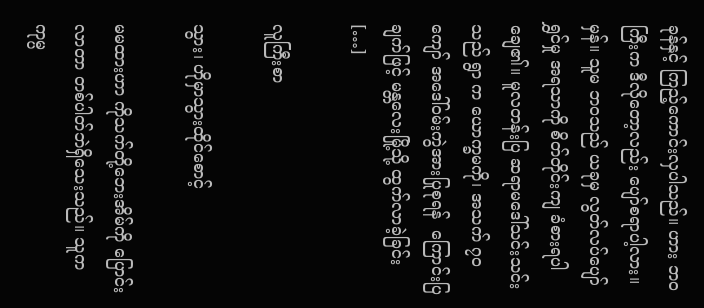ခုန်နှင့် ကြည့်ကောင်းလှပါသည်။ ဟား ဘဝကြီးက ဒီလိုတော့လည်း ပျော်စရာပါ့လား။ မှန်။ သူမ ဘဝသည် ယခုမှ လွတ်လပ်ပျော်ရွှင်မှု အရသာကို စိတ်တိုင်းကျ ခံစားရပါချေ၏။ မူလတန်းပြ ဆရာမဒေါ်သင်းသင်း သည် ရွာ က ယောက္ခမကို၊ အသက် ၇၀ကျော် အဒေါ်ဝမ်းကွဲအားပြုစုရန်  ကြောင်းပြချက်ဖြင့် မန္တလေးမြို့သို့ ထွက်လာခဲ့ခြင်း […]

လူကြီးစာ

သွား၊ ဟိုမှာသွားထိုင်စောင့်

မမထားဟာ ကိုသက်တို့ဘေးအိမ်ကို ပြောင်းလာတာ တစ်ပါတ်ဘဲရှိသေးသည်။ သူက ကုမ္ပ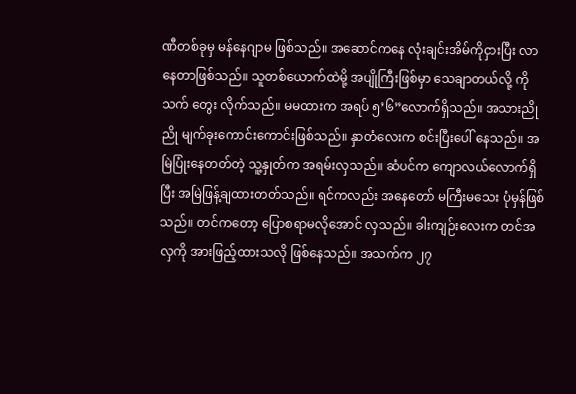ဏီတစ်ခုမှ မန်နေဂျာမ ဖြစ်သည်။ အဆောင်ကနေ လုံးချင်းအိမ်ကိုငှားပြီး လာနေတာဖြစ်သည်။ သူတစ်ယောက်ထဲမို့ အပျိုကြီးဖြစ်မှာ သေချာတယ်လို့ ကိုသက် တွေး လိုက်သည်။ မမထားက အရပ် ၅’၆”လောက်ရှိသည်။ အသားညိုညို မျက်ခုးကောင်းကောင်းဖြစ်သည်။ နှာတံလေးက စင်းပြီးပေါ် နေသည်။ အမြဲပြုံးနေတတ်တဲ့ သူ့နှုတ်က အရမ်းလှသည်။ ဆံပင်က ကျောလယ်လောက်ရှိပြီး အမြဲဖြန့်ချထားတတ်သည်။ ရင်ကလည်း အနေတော် မကြီးမသေး ပုံမှန်ဖြစ်သည်။ တင်ကတော့ ပြောစရာမလိုအောင် လှသည်။ ခါးကျဉ်းလေးက တင်အလှကို အားဖြည့်ထားသလို ဖြစ်နေသည်။ အသက်က ၂၇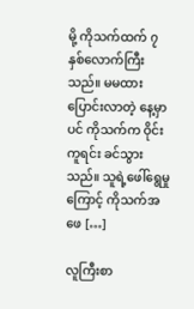မို့ ကိုသက်ထက် ၇ နှစ်လောက်ကြီးသည်။ မမထားပြောင်းလာတဲ့ နေ့မှာပင် ကိုသက်က ဝိုင်းကူရင်း ခင်သွားသည်။ သူရဲ့ဖေါ်ရွေမှုကြောင့် ကိုသက်အဖေ […]

လူကြီးစာ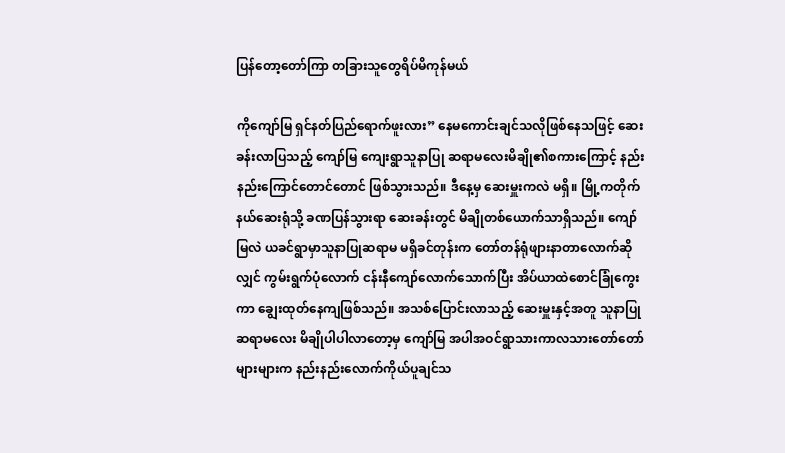ပြန်တော့တော်ကြာ တခြားသူတွေရိပ်မိကုန်မယ်

ကိုကျော်မြ ရှင်နတ်ပြည်ရောက်ဖူးလား” နေမကောင်းချင်သလိုဖြစ်နေသဖြင့် ဆေးခန်းလာပြသည့် ကျော်မြ ကျေးရွာသူနာပြု ဆရာမလေးမိချို၏စကားကြောင့် နည်းနည်းကြောင်တောင်တောင် ဖြစ်သွားသည်။ ဒီနေ့မှ ဆေးမှူးကလဲ မရှိ။ မြို့ကတိုက်နယ်ဆေးရုံသို့ ခဏပြန်သွားရာ ဆေးခန်းတွင် မိချိုတစ်ယောက်သာရှိသည်။ ကျော်မြလဲ ယခင်ရွာမှာသူနာပြုဆရာမ မရှိခင်တုန်းက တော်တန်ရုံဖျားနာတာလောက်ဆိုလျှင် ကွမ်းရွက်ပုံလောက် ငန်းနီကျော်လောက်သောက်ပြီး အိပ်ယာထဲစောင်ခြုံကွေးကာ ချွေးထုတ်နေကျဖြစ်သည်။ အသစ်ပြောင်းလာသည့် ဆေးမှူးနှင့်အတူ သူနာပြုဆရာမလေး မိချိုပါပါလာတော့မှ ကျော်မြ အပါအဝင်ရွာသားကာလသားတော်တော်များများက နည်းနည်းလောက်ကိုယ်ပူချင်သ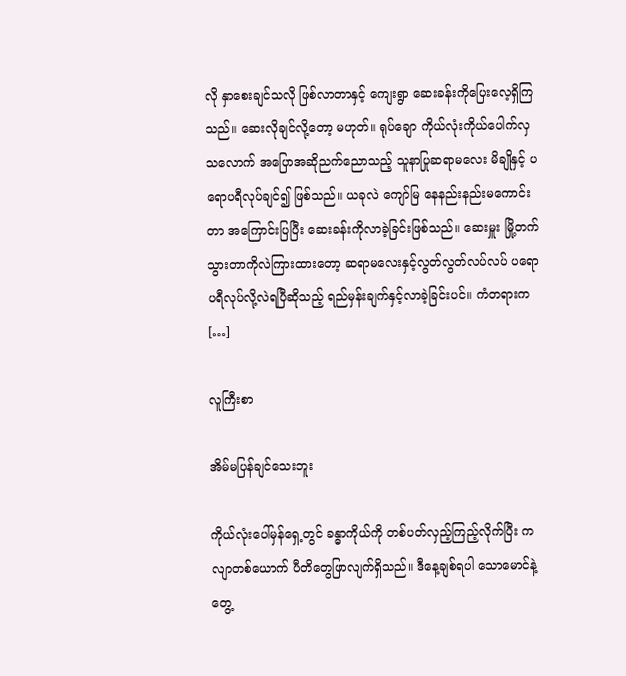လို နှာစေးချင်သလို ဖြစ်လာတာနှင့် ကျေးရွာ ဆေးခန်းကိုပြေးလေ့ရှိကြသည်။ ဆေးလိုချင်လို့တော့ မဟုတ်။ ရုပ်ချော ကိုယ်လုံးကိုယ်ပေါက်လှသလောက် အပြောအဆိုညက်ညောသည့် သူနာပြုဆရာမလေး မိချိုနှင့် ပရောပရီလုပ်ချင်၍ ဖြစ်သည်။ ယခုလဲ ကျော်မြ နေနည်းနည်းမကောင်းတာ အကြောင်းပြပြီး ဆေးခန်းကိုလာခဲ့ခြင်းဖြစ်သည်။ ဆေးမှူး မြို့တက်သွားတာကိုလဲကြားထားတော့ ဆရာမလေးနှင့်လွတ်လွတ်လပ်လပ် ပရောပရီလုပ်လို့လဲရပြီဆိုသည့် ရည်မှန်းချက်နှင့်လာခဲ့ခြင်းပင်။ ကံတရားက […]

လူကြီးစာ

အိမ်မပြန်ချင်သေးဘူး

ကိုယ်လုံးပေါ်မှန်ရှေ့တွင် ခန္ဓာကိုယ်ကို တစ်ပတ်လှည့်ကြည့်လိုက်ပြီး ကလျာတစ်ယောက် ပီတိတွေဖြာလျက်ရှိသည်။ ဒီနေ့ချစ်ရပါ သောမောင်နဲ့တွေ့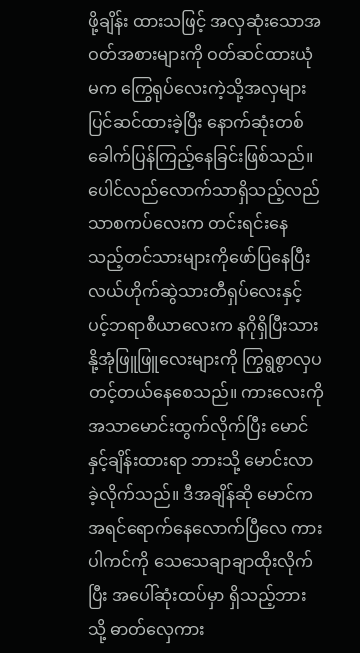ဖို့ချိန်း ထားသဖြင့် အလှဆုံးသောအဝတ်အစားများကို ဝတ်ဆင်ထားယုံမက ကြွေရုပ်လေးကဲ့သို့အလှများ ပြင်ဆင်ထားခဲ့ပြီး နောက်ဆုံးတစ်ခေါက်ပြန်ကြည့်နေခြင်းဖြစ်သည်။ ပေါင်လည်လောက်သာရှိသည့်လည်သာစကပ်လေးက တင်းရင်းနေသည့်တင်သားများကိုဖော်ပြနေပြီး လယ်ဟိုက်ဆွဲသားတီရှပ်လေးနှင့် ပင့်ဘရာစီယာလေးက နဂိုရှိပြီးသား နို့အုံဖြူဖြူလေးများကို ကြွရွစွာလှပတင့်တယ်နေစေသည်။ ကားလေးကိုအသာမောင်းထွက်လိုက်ပြီး မောင်နှင့်ချိန်းထားရာ ဘားသို့ မောင်းလာခဲ့လိုက်သည်။ ဒီအချိန်ဆို မောင်ကအရင်ရောက်နေလောက်ပြီလေ ကားပါကင်ကို သေသေချာချာထိုးလိုက်ပြီး အပေါ်ဆုံးထပ်မှာ ရှိသည့်ဘားသို့ ဓာတ်လှေကား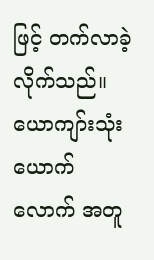ဖြင့် တက်လာခဲ့လိုက်သည်။ ယောကျာ်းသုံးယောက်လောက် အတူ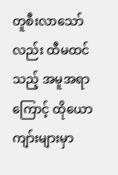တူစီးလာသော်လည်း ထီမထင်သည့် အမူအရာကြောင့် ထိုယောကျာ်းများမှာ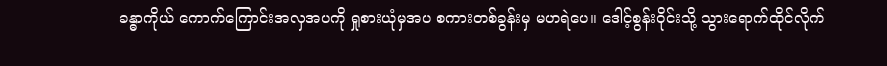ခန္ဓာကိုယ် ကောက်ကြောင်းအလှအပကို ရှုစားယုံမှအပ စကားတစ်ခွန်းမှ မဟရဲပေ။ ဒေါင့်စွန်းဝိုင်းသို့ သွားရောက်ထိုင်လိုက်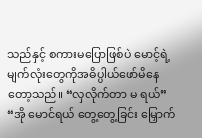သည်နှင့် စကားမပြောဖြစ်ပဲ မောင့်ရဲ့မျက်လုံးတွေကိုအဓိပ္ပါယ်ဖော်မိနေတော့သည်။ “လှလိုက်တာ မ ရယ်” “အို မောင်ရယ် တွေ့တွေ့ခြင်း မြှောက်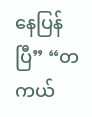နေပြန်ပြီ” “တကယ်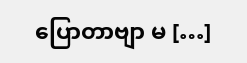ပြောတာဗျာ မ […]